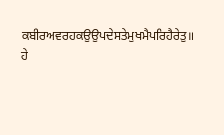ਕਬੀਰਅਵਰਹਕਉਉਪਦੇਸਤੇਮੁਖਮੈਪਰਿਹੈਰੇਤੁ॥
ਹੇ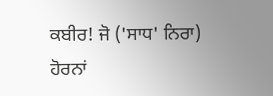ਕਬੀਰ! ਜੋ ('ਸਾਧ' ਨਿਰਾ) ਹੋਰਨਾਂ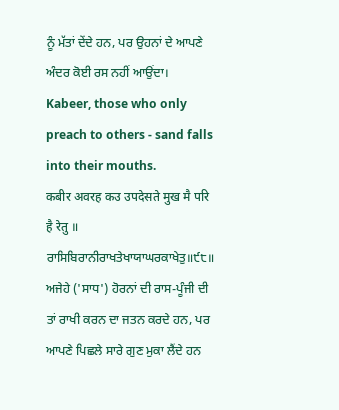ਨੂੰ ਮੱਤਾਂ ਦੇਂਦੇ ਹਨ, ਪਰ ਉਹਨਾਂ ਦੇ ਆਪਣੇ ਅੰਦਰ ਕੋਈ ਰਸ ਨਹੀਂ ਆਉਂਦਾ।
Kabeer, those who only preach to others - sand falls into their mouths.
कबीर अवरह कउ उपदेसते मुख मै परि है रेतु ॥
ਰਾਸਿਬਿਰਾਨੀਰਾਖਤੇਖਾਯਾਘਰਕਾਖੇਤੁ॥੯੮॥
ਅਜੇਹੇ ('ਸਾਧ') ਹੋਰਨਾਂ ਦੀ ਰਾਸ-ਪੂੰਜੀ ਦੀ ਤਾਂ ਰਾਖੀ ਕਰਨ ਦਾ ਜਤਨ ਕਰਦੇ ਹਨ, ਪਰ ਆਪਣੇ ਪਿਛਲੇ ਸਾਰੇ ਗੁਣ ਮੁਕਾ ਲੈਂਦੇ ਹਨ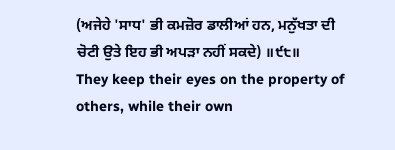(ਅਜੇਹੇ 'ਸਾਧ' ਭੀ ਕਮਜ਼ੋਰ ਡਾਲੀਆਂ ਹਨ, ਮਨੁੱਖਤਾ ਦੀ ਚੋਟੀ ਉਤੇ ਇਹ ਭੀ ਅਪੜਾ ਨਹੀਂ ਸਕਦੇ) ॥੯੮॥
They keep their eyes on the property of others, while their own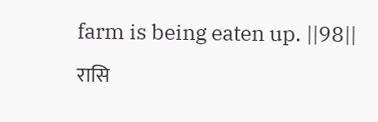farm is being eaten up. ||98||
रासि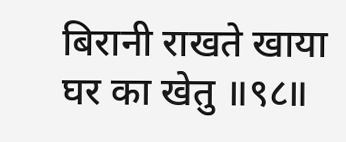बिरानी राखते खाया घर का खेतु ॥९८॥